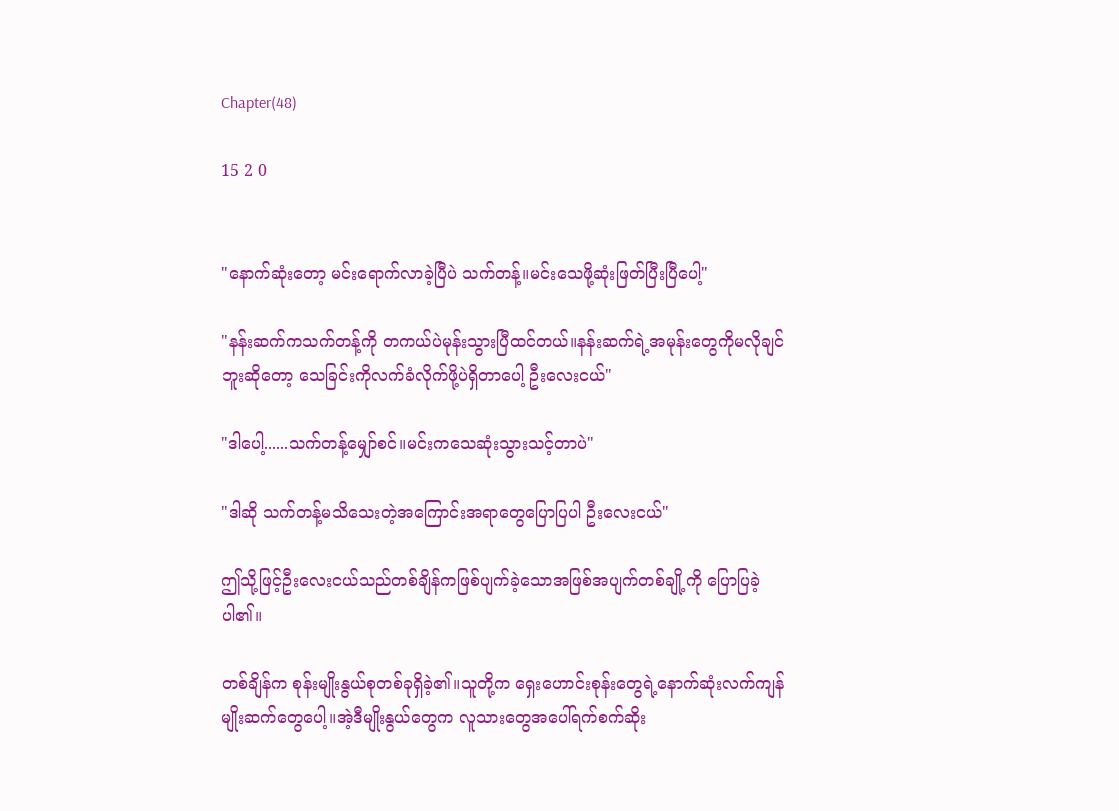Chapter(48)

15 2 0


"နောက်ဆုံးတော့ မင်းရောက်လာခဲ့ပြီပဲ သက်တန့်။မင်းသေဖို့ဆုံးဖြတ်ပြီးပြီပေါ့"

"နန်းဆက်ကသက်တန့်ကို တကယ်ပဲမုန်းသွားပြီထင်တယ်။နန်းဆက်ရဲ့အမုန်းတွေကိုမလိုချင်ဘူးဆိုတော့ သေခြင်းကိုလက်ခံလိုက်ဖို့ပဲရှိတာပေါ့ ဦးလေးငယ်"

"ဒါပေါ့......သက်တန့်မျှော်စင်။မင်းကသေဆုံးသွားသင့်တာပဲ"

"ဒါဆို သက်တန့်မသိသေးတဲ့အကြောင်းအရာတွေပြောပြပါ ဦးလေးငယ်"

ဤသို့ဖြင့်ဦးလေးငယ်သည်တစ်ချိန်ကဖြစ်ပျက်ခဲ့သောအဖြစ်အပျက်တစ်ချို့ကို ပြောပြခဲ့ပါ၏။

တစ်ချိန်က စုန်းမျိုးနွယ်စုတစ်ခုရှိခဲ့၏။သူတို့က ရှေးဟောင်းစုန်းတွေရဲ့နောက်ဆုံးလက်ကျန်မျိုးဆက်တွေပေါ့။အဲ့ဒီမျိုးနွယ်‌တွေက လူသား‌တွေအပေါ်ရက်စက်ဆိုး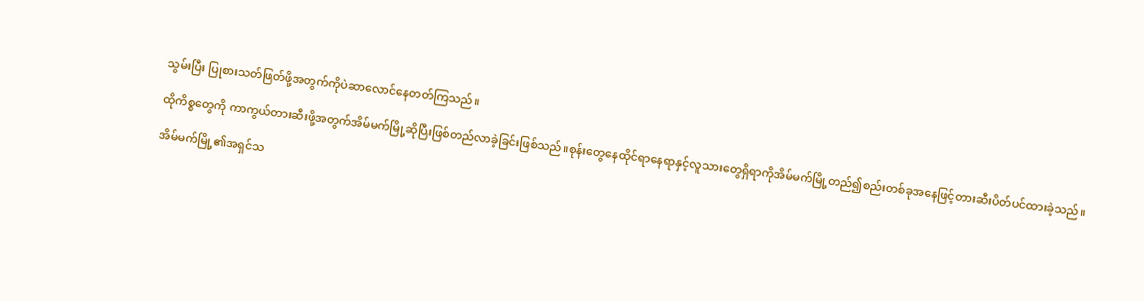သွမ်းပြီး ပြုစားသတ်ဖြတ်ဖို့အတွက်ကိုပဲဆာလောင်နေတတ်ကြသည်။

ထိုကိစ္စတွေကို ကာကွယ်တားဆီးဖို့အတွက်အိမ်မက်မြို့ဆိုပြီးဖြစ်တည်လာခဲ့ခြင်းဖြစ်သည်။စုန်း‌တွေနေထိုင်ရာနေရာနှင့်လူသားတွေရှိရာ‌ကိုအိမ်မက်မြို့တည်၍စည်းတစ်ခုအနေဖြင့်တားဆီးပိတ်ပင်ထားခဲ့သည်။

အိမ်မက်မြို့၏အရှင်သ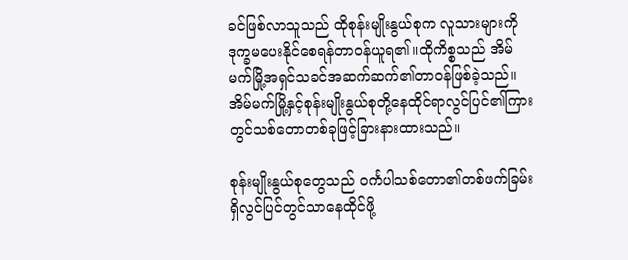ခင်ဖြစ်လာသူသည် ထိုစုန်းမျိုးနွယ်စုက လူသားများကိုဒုက္ခမပေးနိုင်စေရန်တာဝန်ယူရ၏။ထိုကိစ္စသည် အိမ်မက်မြို့အရှင်သခင်အဆက်ဆက်၏တာဝန်ဖြစ်ခဲ့သည်။အိမ်မက်မြို့နှင့်စုန်းမျိုးနွယ်စုတို့နေထိုင်ရာ‌လွင်ပြင်၏ကြားတွင်သစ်တောတစ်ခုဖြင့်ခြားနားထားသည်။

စုန်းမျိုးနွယ်စုတွေသည် ဝင်္ကပါသစ်တော၏တစ်ဖက်ခြမ်းရှိလွင်ပြင်တွင်သာနေထိုင်ဖို့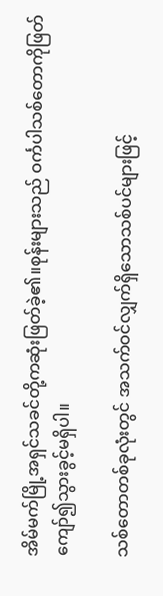အိမ်မက်မြို့အရှင်သခင်တို့ကဆုံးဖြတ်ခဲ့၏။စုန်းများသည် ဝင်္ကပါသစ်တောကိုဖြတ်ကျော်၍သွားခွင့်မရှိပါ။

သစ်တောတစ်ခုလုံးတွင် အသက်ဝင်လျှက်ရှိသောသစ်ပင်များဖြင့်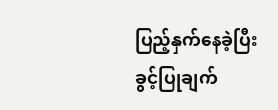ပြည့်နှက်နေခဲ့ပြီး ခွင့်ပြုချက်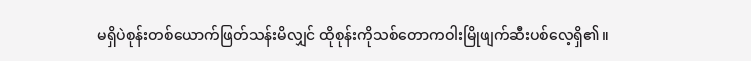မရှိပဲစုန်းတစ်ယောက်ဖြတ်သန်းမိလျှင် ထိုစုန်းကိုသစ်တောကဝါးမြိုဖျက်ဆီးပစ်လေ့ရှိ၏။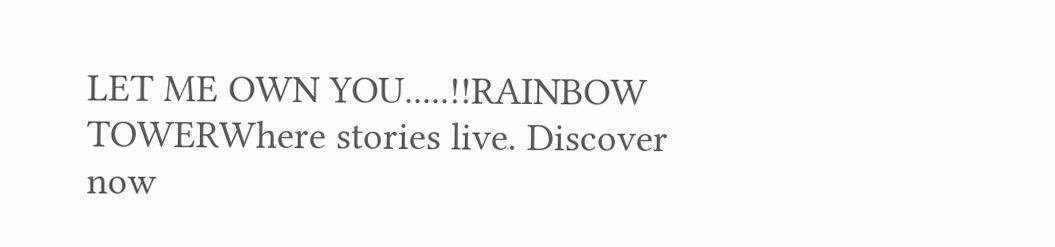LET ME OWN YOU.....!!RAINBOW TOWERWhere stories live. Discover now